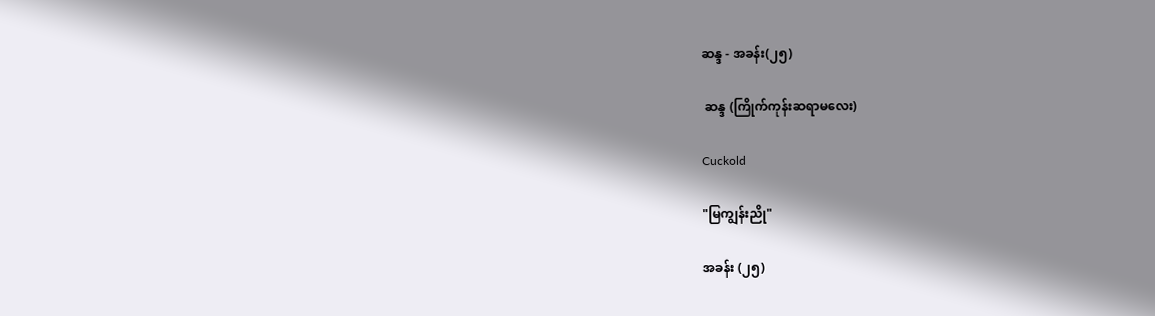ဆန္ဒ - အခန်း(၂၅)

 ဆန္ဒ (ကြိုက်ကုန်းဆရာမလေး)

Cuckold

"မြကျွန်းညို"

အခန်း (၂၅)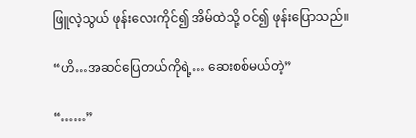ဖြူလဲ့သွယ် ဖုန်းလေးကိုင်၍ အိမ်ထဲသို့ ဝင်၍ ဖုန်းပြောသည်။

“ဟိ…အဆင်ပြေတယ်ကိုရဲ့… ဆေးစစ်မယ်တဲ့”

“……”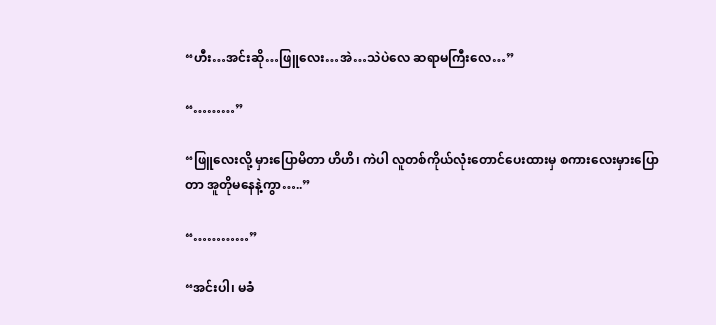“ဟီး…အင်းဆို…ဖြူလေး…အဲ…သဲပဲလေ ဆရာမကြီးလေ…”

“………”

“ဖြူလေးလို့ မှားပြောမိတာ ဟိဟိ၊ ကဲပါ လူတစ်ကိုယ်လုံးတောင်ပေးထားမှ စကားလေးမှားပြောတာ အူတိုမနေနဲ့ကွာ…..”

“…………”

“အင်းပါ၊ မခံ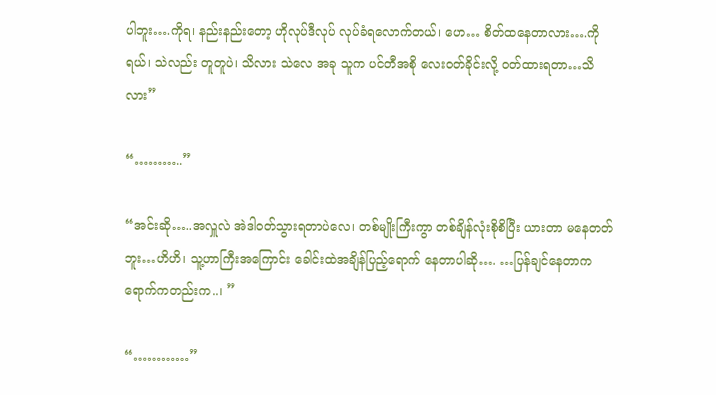ပါဘူး….ကိုရ၊ နည်းနည်းတော့ ဟိုလုပ်ဒီလုပ် လုပ်ခံရလောက်တယ်၊ ဟေ… စိတ်ထနေတာလား….ကိုရယ်၊ သဲလည်း တူတူပဲ၊ သိလား သဲလေ အခု သူက ပင်တီအစို လေးဝတ်ခိုင်းလို့ ဝတ်ထားရတာ…သိလား”

“………..”

“အင်းဆို…..အလှူလဲ အဲဒါဝတ်သွားရတာပဲလေ၊ တစ်မျိုးကြီးကွာ တစ်ချိန်လုံးစိုစိပြီး ယားတာ မနေတတ်ဘူး…ဟိဟိ၊ သူ့ဟာကြီးအကြောင်း ခေါင်းထဲအချိန်ပြည့်ရောက် နေတာပါဆို…. …ပြန်ချင်နေတာက ရောက်ကတည်းက..၊ ”

“…………”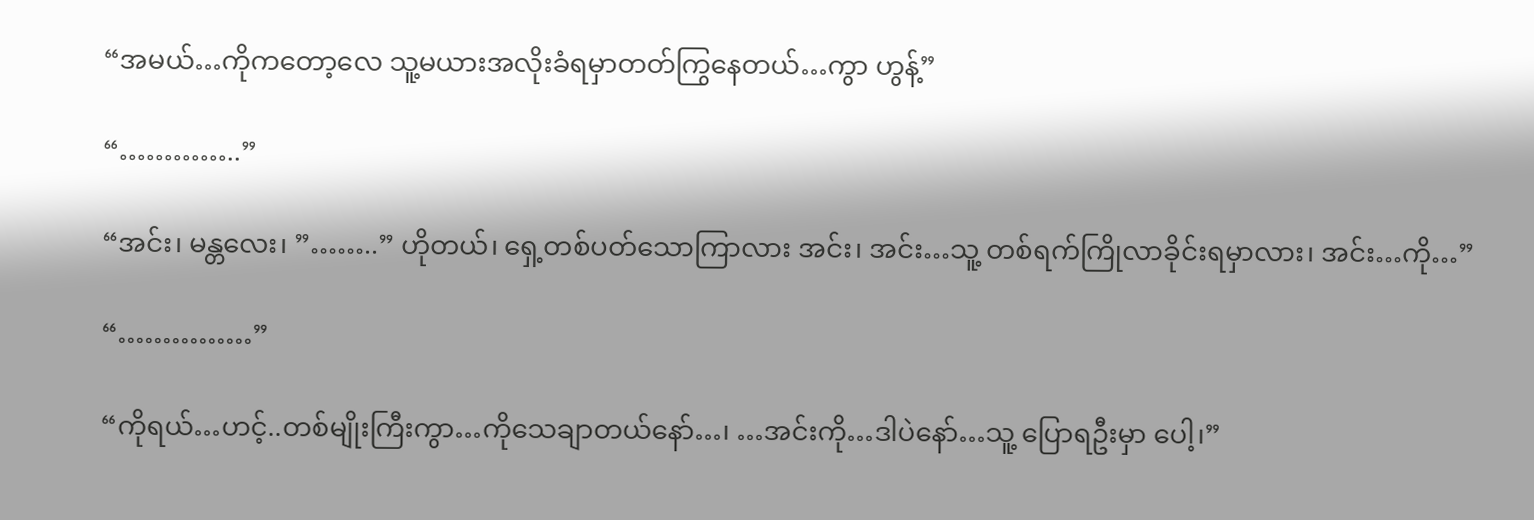“အမယ်…ကိုကတော့လေ သူ့မယားအလိုးခံရမှာတတ်ကြွနေတယ်…ကွာ ဟွန့်”

“…………..”

“အင်း၊ မန္တလေး၊ ”……..” ဟိုတယ်၊ ရှေ့တစ်ပတ်သောကြာလား အင်း၊ အင်း…သူ့ တစ်ရက်ကြိုလာခိုင်းရမှာလား၊ အင်း…ကို…”

“……………”

“ကိုရယ်…ဟင့်..တစ်မျိုးကြီးကွာ…ကိုသေချာတယ်နော်…၊ …အင်းကို…ဒါပဲနော်…သူ့ ပြောရဦးမှာ ပေါ့၊”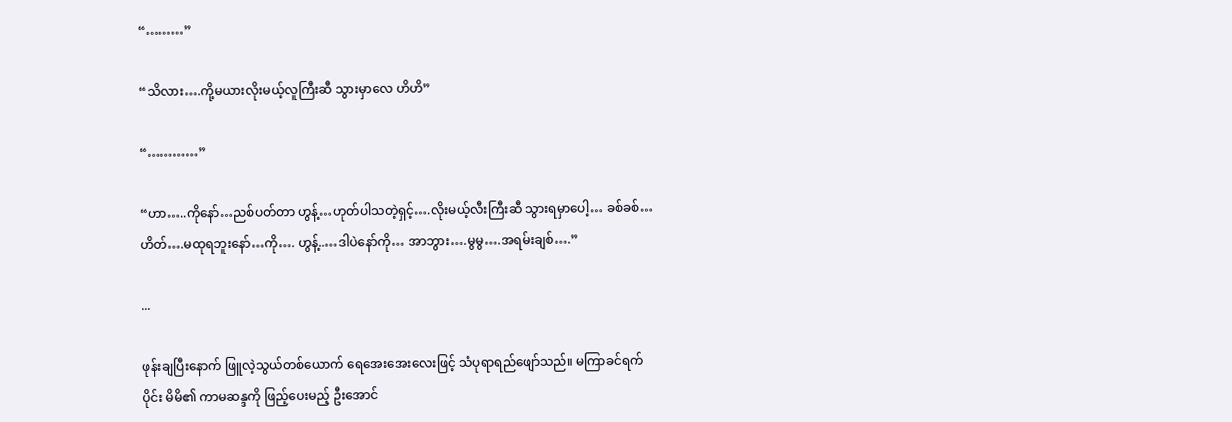“………”

“သိလား….ကို့မယားလိုးမယ့်လူကြီးဆီ သွားမှာလေ ဟိဟိ”

“…………”

“ဟာ…..ကိုနော်…ညစ်ပတ်တာ ဟွန့်…ဟုတ်ပါသတဲ့ရှင့်….လိုးမယ့်လီးကြီးဆီ သွားရမှာပေါ့… ခစ်ခစ်… ဟိတ်….မထုရဘူးနော်…ကို…. ဟွန့်..…ဒါပဲနော်ကို… အာဘွား….မွမွ….အရမ်းချစ်….”

...

ဖုန်းချပြီးနောက် ဖြူလဲ့သွယ်တစ်ယောက် ရေအေးအေးလေးဖြင့် သံပုရာရည်ဖျော်သည်။ မကြာခင်ရက်ပိုင်း မိမိ၏ ကာမဆန္ဒကို ဖြည့်ပေးမည့် ဦးအောင်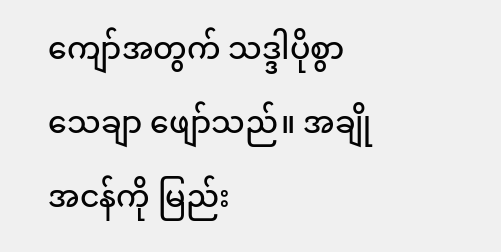ကျော်အတွက် သဒ္ဒါပိုစွာ သေချာ ဖျော်သည်။ အချိုအငန်ကို မြည်း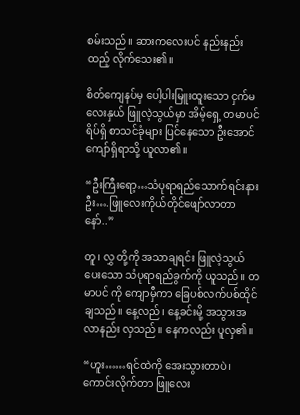စမ်းသည်။ ဆားကလေးပင် နည်းနည်းထည့် လိုက်သေး၏။

စိတ်ကျေနပ်မှ ပေါ့ပါးမြူးထူးသော ငှက်မလေးနှယ် ဖြူလဲ့သွယ်မှာ အိမ့်ရှေ့ တမာပင်ရိပ်ရှိ စာသင်ခုံများ ပြင်နေသော ဦးအောင်ကျော်ရှိရာသို့ ယူလာ၏။

“ဦးကြီးရော့…သံပုရာရည်သောက်ရင်းနားဦး….ဖြူလေးကိုယ်တိုင်ဖျော်လာတာနော်..”

တူ၊ လွှ တို့ကို အသာချရင်း ဖြူလဲ့သွယ် ပေးသော သံပုရာရည်ခွက်ကို ယူသည်။ တမာပင် ကို ကျောမှီကာ ခြေပစ်လက်ပစ်ထိုင်ချသည်။ နေ့လည်၊ နေ့ခင်းမို့ အသွားအလာနည်း လှသည်။ နေကလည်း ပူလှ၏။

“ဟူး……ရင်ထဲကို အေးသွားတာပဲ၊ ကောင်းလိုက်တာ ဖြူလေး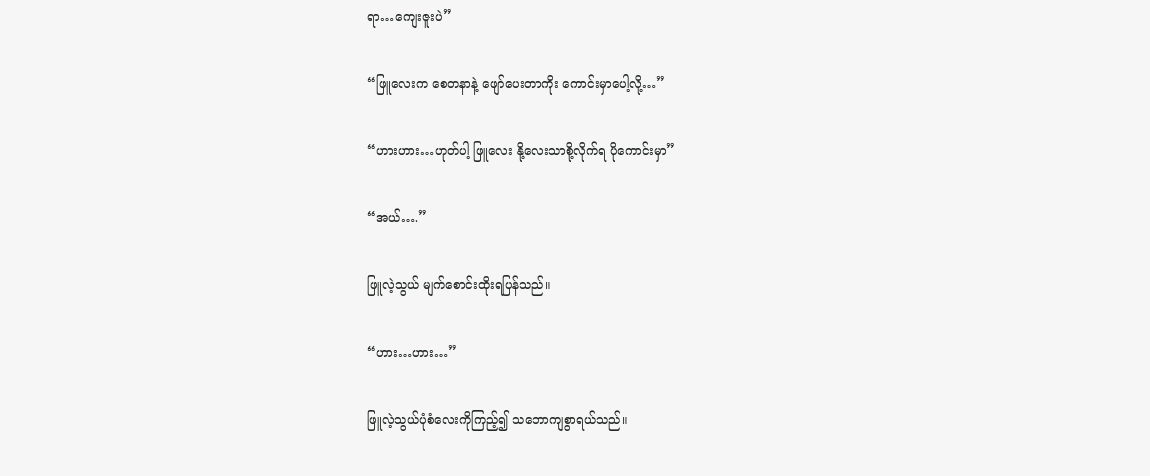ရာ…ကျေးဇူးပဲ”

“ဖြူလေးက စေတနာနဲ့ ဖျော်ပေးတာကိုး ကောင်းမှာပေါ့လို့…”

“ဟားဟား…ဟုတ်ပါ့ ဖြူလေး နို့လေးသာစို့လိုက်ရ ပိုကောင်းမှာ”

“အယ်….”

ဖြူလဲ့သွယ် မျက်စောင်းထိုးရပြန်သည်။

“ဟား…ဟား…”

ဖြူလဲ့သွယ်ပုံစံလေးကိုကြည့်၍ သဘောကျစွာရယ်သည်။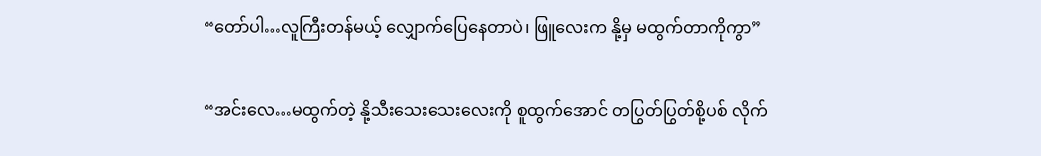“တော်ပါ…လူကြီးတန်မယ့် လျှောက်ပြေနေတာပဲ၊ ဖြူလေးက နို့မှ မထွက်တာကိုကွာ”

“အင်းလေ…မထွက်တဲ့ နို့သီးသေးသေးလေးကို စူထွက်အောင် တပြွတ်ပြွတ်စို့ပစ် လိုက်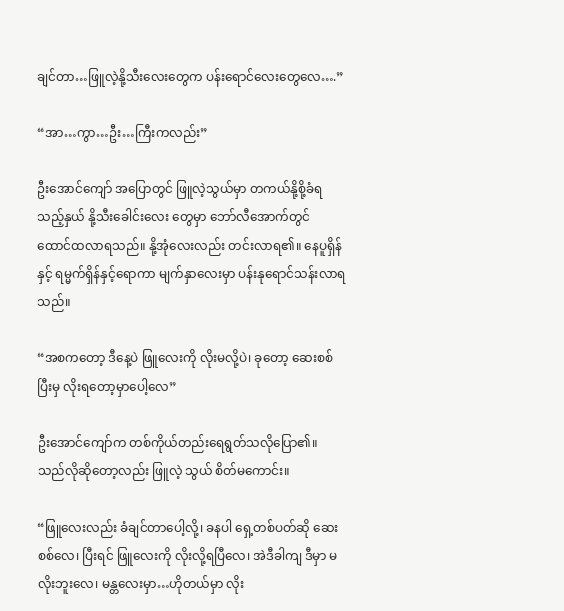ချင်တာ…ဖြူလဲ့နို့သီးလေးတွေက ပန်းရောင်လေးတွေလေ….”

“အာ…ကွာ…ဦး…ကြီးကလည်း”

ဦးအောင်ကျော် အပြောတွင် ဖြူလဲ့သွယ်မှာ တကယ်နို့စို့ခံရသည့်နှယ် နို့သီးခေါင်းလေး တွေမှာ ဘော်လီအောက်တွင် ထောင်ထလာရသည်။ နို့အုံလေးလည်း တင်းလာရ၏။ နေပူရှိန်နှင့် ရမ္မက်ရှိန်နှင့်ရောကာ မျက်နှာလေးမှာ ပန်းနုရောင်သန်းလာရသည်။

“အစကတော့ ဒီနေ့ပဲ ဖြူလေးကို လိုးမလို့ပဲ၊ ခုတော့ ဆေးစစ်ပြီးမှ လိုးရတော့မှာပေါ့လေ”

ဦးအောင်ကျော်က တစ်ကိုယ်တည်းရေရွတ်သလိုပြော၏။ သည်လိုဆိုတော့လည်း ဖြူလဲ့ သွယ် စိတ်မကောင်း။

“ဖြူလေးလည်း ခံချင်တာပေါ့လို့၊ ခနပါ ရှေ့တစ်ပတ်ဆို ဆေးစစ်လေ၊ ပြီးရင် ဖြူလေးကို လိုးလို့ရပြီလေ၊ အဲဒီခါကျ ဒီမှာ မလိုးဘူးလေ၊ မန္တလေးမှာ…ဟိုတယ်မှာ လိုး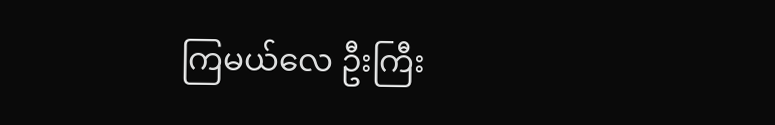ကြမယ်လေ ဦးကြီး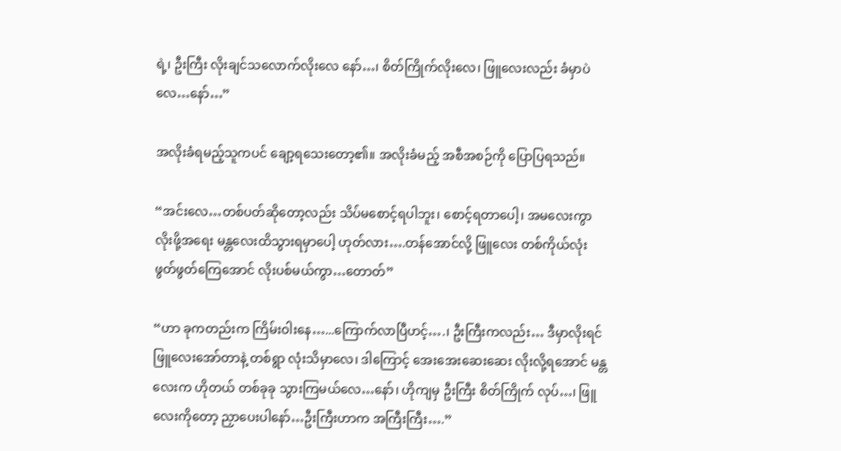ရဲ့၊ ဦးကြီး လိုးချင်သလောက်လိုးလေ နော်…၊ စိတ်ကြိုက်လိုးလေ၊ ဖြူလေးလည်း ခံမှာပဲလေ…နော်…”

အလိုးခံရမည့်သူကပင် ချော့ရသေးတော့၏။ အလိုးခံမည့် အစီအစဉ်ကို ပြောပြရသည်။

“အင်းလေ…တစ်ပတ်ဆိုတော့လည်း သိပ်မစောင့်ရပါဘူး၊ စောင့်ရတာပေါ့၊ အမလေးကွာ လိုးဖို့အရေး မန္တလေးထိသွားရမှာပေါ့ ဟုတ်လား….တန်အောင်လို့ ဖြူလေး တစ်ကိုယ်လုံး ဖွတ်ဖွတ်ကြေအောင် လိုးပစ်မယ်ကွာ…တောတ်”

“ဟာ ခုကတည်းက ကြိမ်းဝါးနေ…...ကြောက်လာပြီဟင့်….၊ ဦးကြီးကလည်း… ဒီမှာလိုးရင် ဖြူလေးအော်တာနဲ့ တစ်ရွာ လုံးသိမှာလေ၊ ဒါကြောင့် အေးအေးဆေးဆေး လိုးလို့ရအောင် မန္တလေးက ဟိုတယ် တစ်ခုခု သွားကြမယ်လေ…နော်၊ ဟိုကျမှ ဦးကြီး စိတ်ကြိုက် လုပ်…၊ ဖြူလေးကိုတော့ ညှာပေးပါနော်…ဦးကြီးဟာက အကြီးကြီး….”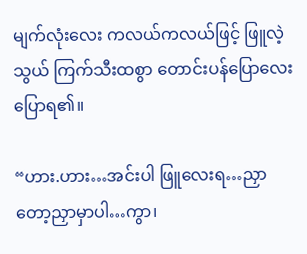မျက်လုံးလေး ကလယ်ကလယ်ဖြင့် ဖြူလဲ့သွယ် ကြက်သီးထစွာ တောင်းပန်ပြောလေး ပြောရ၏။

“ဟား.ဟား…အင်းပါ ဖြူလေးရ…ညှာတော့ညှာမှာပါ…ကွာ၊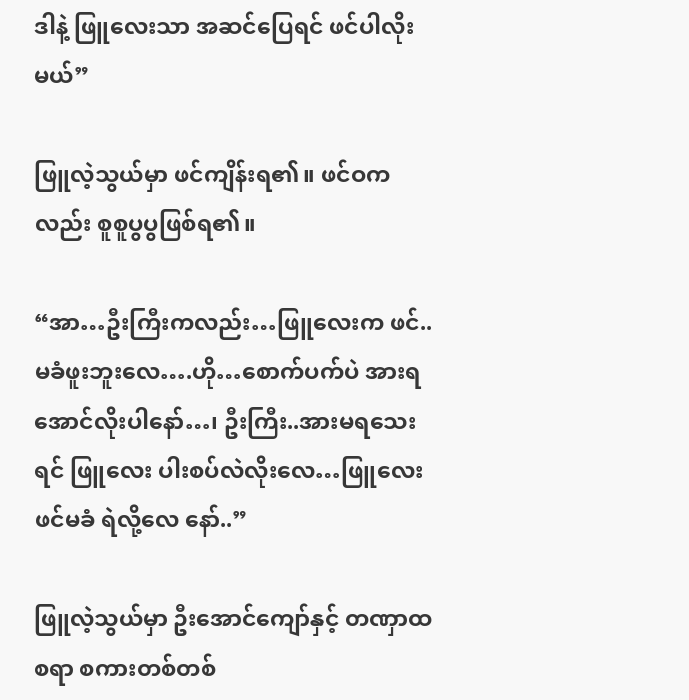ဒါနဲ့ ဖြူလေးသာ အဆင်ပြေရင် ဖင်ပါလိုးမယ်”

ဖြူလဲ့သွယ်မှာ ဖင်ကျိန်းရ၏။ ဖင်ဝကလည်း စူစူပွပွဖြစ်ရ၏။

“အာ…ဦးကြီးကလည်း…ဖြူလေးက ဖင်..မခံဖူးဘူးလေ….ဟို…စောက်ပက်ပဲ အားရ အောင်လိုးပါနော်…၊ ဦးကြီး..အားမရသေးရင် ဖြူလေး ပါးစပ်လဲလိုးလေ…ဖြူလေး ဖင်မခံ ရဲလို့လေ နော်..”

ဖြူလဲ့သွယ်မှာ ဦးအောင်ကျော်နှင့် တဏှာထစရာ စကားတစ်တစ်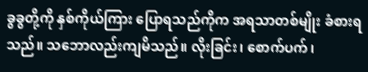ခွခွတို့ကို နှစ်ကိုယ်ကြား ပြောရသည်ကိုက အရသာတစ်မျိုး ခံစားရသည်။ သဘောလည်းကျမိသည်။ လိုးခြင်း၊ စောက်ပက်၊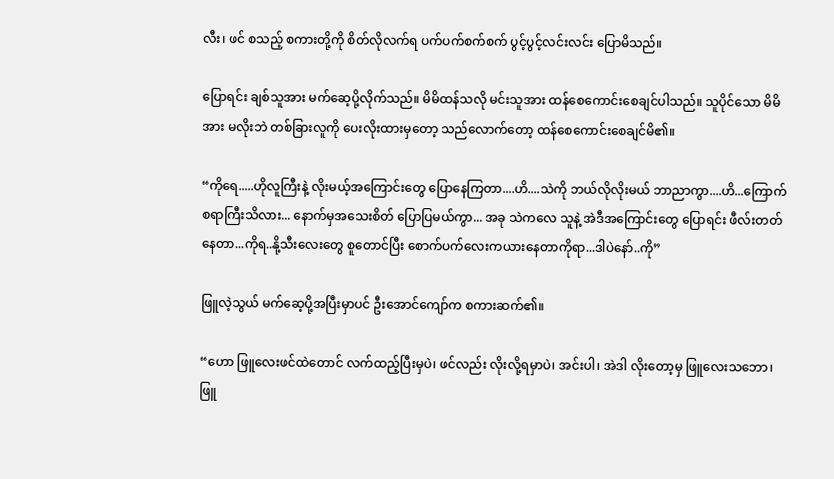လီး၊ ဖင် စသည့် စကားတို့ကို စိတ်လိုလက်ရ ပက်ပက်စက်စက် ပွင့်ပွင့်လင်းလင်း ပြောမိသည်။

ပြောရင်း ချစ်သူအား မက်ဆေ့ပို့လိုက်သည်။ မိမိထန်သလို မင်းသူအား ထန်စေကောင်းစေချင်ပါသည်။ သူပိုင်သော မိမိအား မလိုးဘဲ တစ်ခြားလူကို ပေးလိုးထားမှတော့ သည်လောက်တော့ ထန်စေကောင်းစေချင်မိ၏။

“ကိုရေ.....ဟိုလူကြီးနဲ့ လိုးမယ့်အကြောင်းတွေ ပြောနေကြတာ....ဟိ....သဲကို ဘယ်လိုလိုးမယ် ဘာညာကွာ....ဟိ...ကြောက်စရာကြီးသိလား... နောက်မှအသေးစိတ် ပြောပြမယ်ကွာ... အခု သဲကလေ သူနဲ့ အဲဒီအကြောင်းတွေ ပြောရင်း ဖီလ်းတတ်နေတာ...ကိုရ..နို့သီးလေးတွေ စူတောင်ပြီး စောက်ပက်လေးကယားနေတာကိုရာ...ဒါပဲနော်..ကို”

ဖြူလဲ့သွယ် မက်ဆေ့ပို့အပြီးမှာပင် ဦးအောင်ကျော်က စကားဆက်၏။

“ဟော ဖြူလေးဖင်ထဲတောင် လက်ထည့်ပြီးမှပဲ၊ ဖင်လည်း လိုးလို့ရမှာပဲ၊ အင်းပါ၊ အဲဒါ လိုးတော့မှ ဖြူလေးသဘော၊ ဖြူ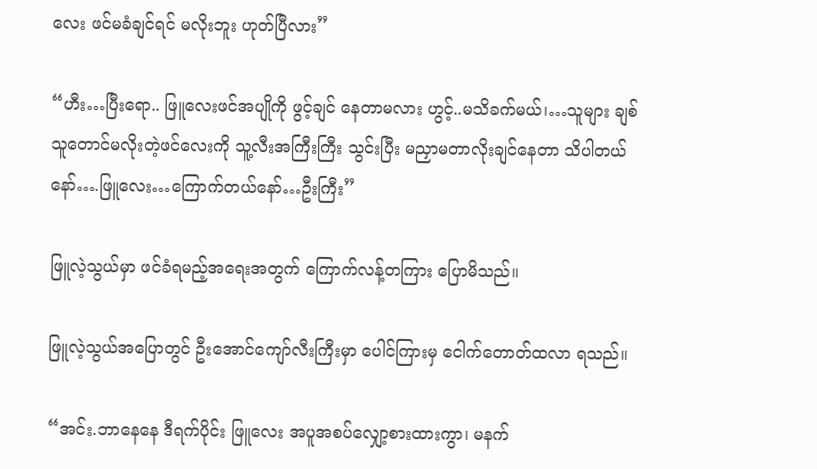လေး ဖင်မခံချင်ရင် မလိုးဘူး ဟုတ်ပြီလား”

“ဟီး…ပြီးရော.. ဖြူလေးဖင်အပျိုကို ဖွင့်ချင် နေတာမလား ဟွင့်..မသိခက်မယ်၊…သူများ ချစ်သူတောင်မလိုးတဲ့ဖင်လေးကို သူ့လီးအကြီးကြီး သွင်းပြီး မညှာမတာလိုးချင်နေတာ သိပါတယ်နော်….ဖြူလေး…ကြောက်တယ်နော်…ဦးကြီး”

ဖြူလဲ့သွယ်မှာ ဖင်ခံရမည့်အရေးအတွက် ကြောက်လန့်တကြား ပြောမိသည်။

ဖြူလဲ့သွယ်အပြောတွင် ဦးအောင်ကျော်လီးကြီးမှာ ပေါင်ကြားမှ ငေါက်တောတ်ထလာ ရသည်။

“အင်း.ဘာနေနေ ဒီရက်ပိုင်း ဖြူလေး အပူအစပ်လျှော့စားထားကွာ၊ မနက်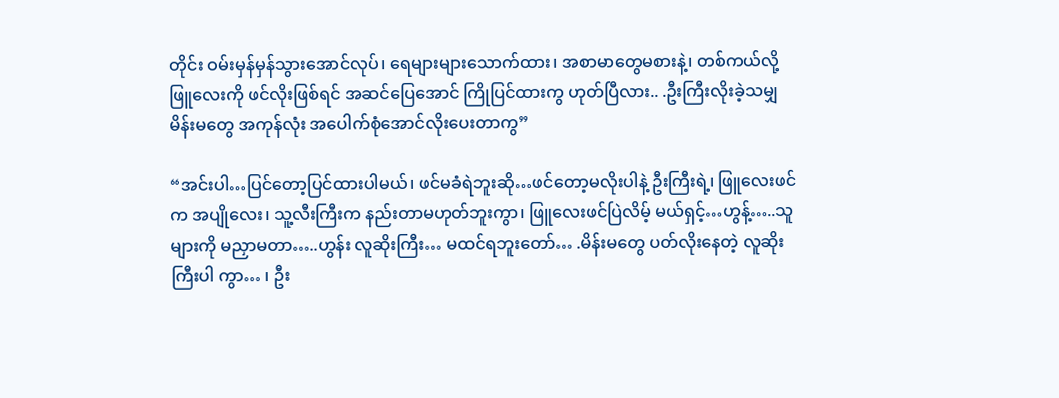တိုင်း ဝမ်းမှန်မှန်သွားအောင်လုပ်၊ ရေများများသောက်ထား၊ အစာမာတွေမစားနဲ့၊ တစ်ကယ်လို့ ဖြူလေးကို ဖင်လိုးဖြစ်ရင် အဆင်ပြေအောင် ကြိုပြင်ထားကွ ဟုတ်ပြီလား.. .ဦးကြီးလိုးခဲ့သမျှ မိန်းမတွေ အကုန်လုံး အပေါက်စုံအောင်လိုးပေးတာကွ”

“အင်းပါ…ပြင်တော့ပြင်ထားပါမယ်၊ ဖင်မခံရဲဘူးဆို…ဖင်တော့မလိုးပါနဲ့ ဦးကြီးရဲ့၊ ဖြူလေးဖင်က အပျိုလေး၊ သူ့လီးကြီးက နည်းတာမဟုတ်ဘူးကွာ၊ ဖြူလေးဖင်ပြဲလိမ့် မယ်ရှင့်…ဟွန့်…..သူများကို မညှာမတာ…..ဟွန်း လူဆိုးကြီး… မထင်ရဘူးတော်… .မိန်းမတွေ ပတ်လိုးနေတဲ့ လူဆိုး ကြီးပါ ကွာ… ၊ ဦး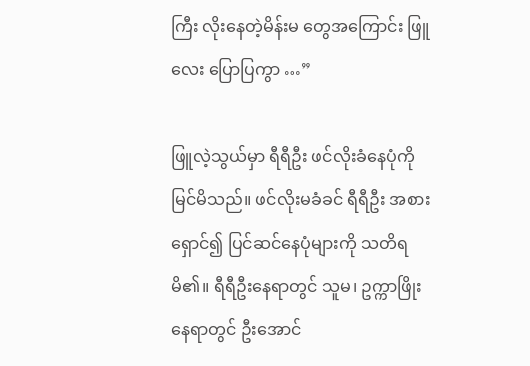ကြီး လိုးနေတဲ့မိန်းမ တွေအကြောင်း ဖြူလေး ပြောပြကွာ …”

ဖြူလဲ့သွယ်မှာ ရီရီဦး ဖင်လိုးခံနေပုံကို မြင်မိသည်။ ဖင်လိုးမခံခင် ရီရီဦး အစားရှောင်၍ ပြင်ဆင်နေပုံများကို သတိရမိ၏။ ရီရီဦးနေရာတွင် သူမ၊ ဥက္ကာဖြိုးနေရာတွင် ဦးအောင်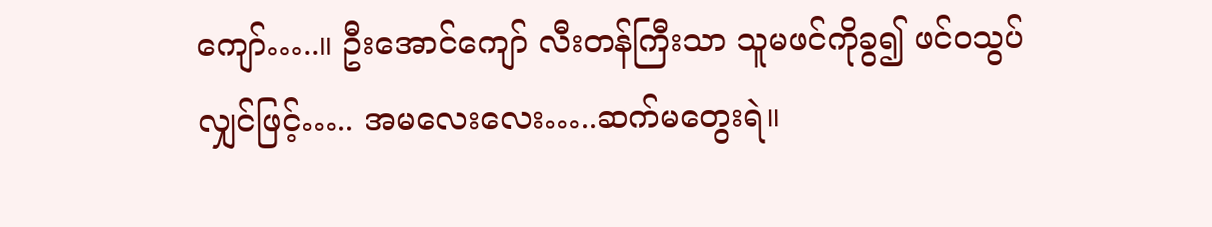ကျော်…..။ ဦးအောင်ကျော် လီးတန်ကြီးသာ သူမဖင်ကိုခွ၍ ဖင်ဝသွပ်လျှင်ဖြင့်….. အမလေးလေး…..ဆက်မတွေးရဲ။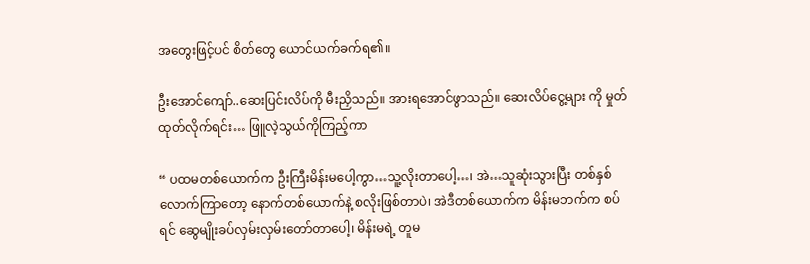အတွေးဖြင့်ပင် စိတ်တွေ ယောင်ယက်ခက်ရ၏။

ဦးအောင်ကျော်..ဆေးပြင်းလိပ်ကို မီးညှိသည်။ အားရအောင်ဖွာသည်။ ဆေးလိပ်ငွေ့များ ကို မှုတ်ထုတ်လိုက်ရင်း… ဖြူလဲ့သွယ်ကိုကြည့်ကာ

“ ပထမတစ်ယောက်က ဦးကြီးမိန်းမပေါ့ကွာ…သူ့လိုးတာပေါ့…၊ အဲ…သူဆုံးသွားပြီး တစ်နှစ်လောက်ကြာတော့ နောက်တစ်ယောက်နဲ့ စလိုးဖြစ်တာပဲ၊ အဲဒီတစ်ယောက်က မိန်းမဘက်က စပ်ရင် ဆွေမျိုးခပ်လှမ်းလှမ်းတော်တာပေါ့၊ မိန်းမရဲ့ တူမ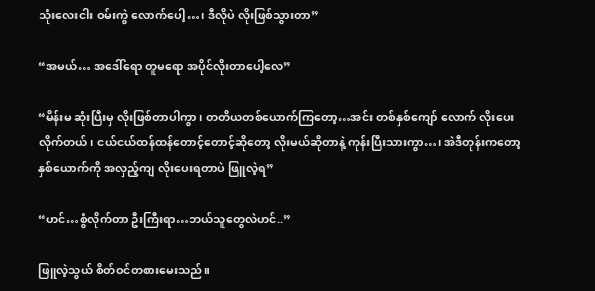သုံးလေးငါး ဝမ်းကွဲ လောက်ပေါ့…၊ ဒီလိုပဲ လိုးဖြစ်သွားတာ”

“အမယ်… အဒေါ်ရော တူမရော အပိုင်လိုးတာပေါ့လေ”

“မိန်းမ ဆုံးပြီးမှ လိုးဖြစ်တာပါကွာ၊ တတိယတစ်ယောက်ကြတော့…အင်း တစ်နှစ်ကျော် လောက် လိုးပေးလိုက်တယ်၊ ငယ်ငယ်ထန်ထန်တောင့်တောင့်ဆိုတော့ လိုးမယ်ဆိုတာနဲ့ ကုန်းပြီးသားကွာ…၊ အဲဒီတုန်းကတော့ နှစ်ယောက်ကို အလှည့်ကျ လိုးပေးရတာပဲ ဖြူလဲ့ရ”

“ဟင်…စွံလိုက်တာ ဦးကြီးရာ…ဘယ်သူတွေလဲဟင်..”

ဖြူလဲ့သွယ် စိတ်ဝင်တစားမေးသည်။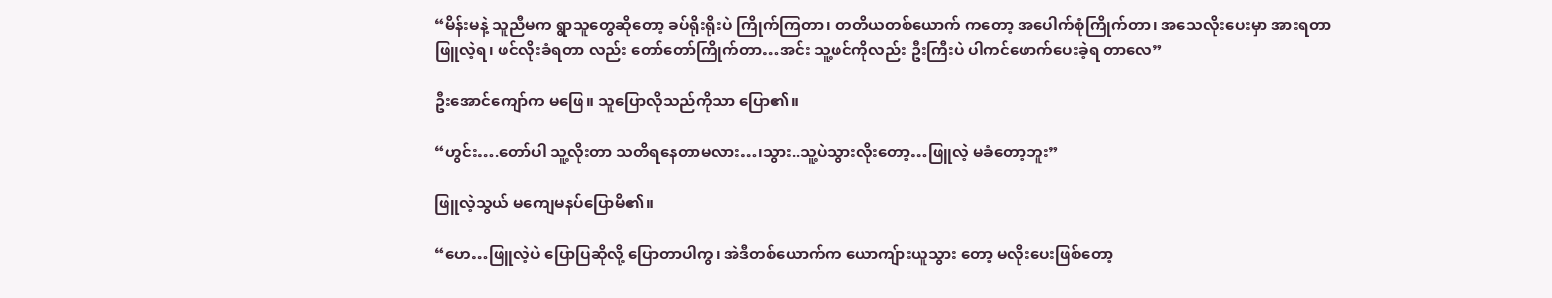“မိန်းမနဲ့ သူညီမက ရွာသူတွေဆိုတော့ ခပ်ရိုးရိုးပဲ ကြိုက်ကြတာ၊ တတိယတစ်ယောက် ကတော့ အပေါက်စုံကြိုက်တာ၊ အသေလိုးပေးမှာ အားရတာ ဖြူလဲ့ရ၊ ဖင်လိုးခံရတာ လည်း တော်တော်ကြိုက်တာ…အင်း သူ့ဖင်ကိုလည်း ဦးကြီးပဲ ပါကင်ဖောက်ပေးခဲ့ရ တာလေ”

ဦးအောင်ကျော်က မဖြေ။ သူပြောလိုသည်ကိုသာ ပြော၏။

“ဟွင်း….တော်ပါ သူ့လိုးတာ သတိရနေတာမလား…၊သွား..သူ့ပဲသွားလိုးတော့…ဖြူလဲ့ မခံတော့ဘူး”

ဖြူလဲ့သွယ် မကျေမနပ်ပြောမိ၏။

“ဟေ…ဖြူလဲ့ပဲ ပြောပြဆိုလို့ ပြောတာပါကွ၊ အဲဒီတစ်ယောက်က ယောကျ်ားယူသွား တော့ မလိုးပေးဖြစ်တော့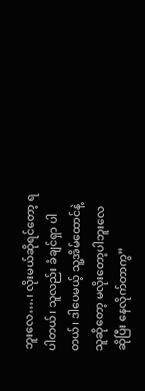ဘူးလေ….၊ လိုးမယ်ဆိုရင်တော့ ရပါတယ်၊ သူလည်း ခံချင်ရှာ ပါတယ်၊ ဒါပေမယ့် သူ့အိမ်ထောင်နဲ့သူဆိုတော့ မလိုးတော့ပါဘူးလေ ဆိုပြီး နေလိုက်တာကွ”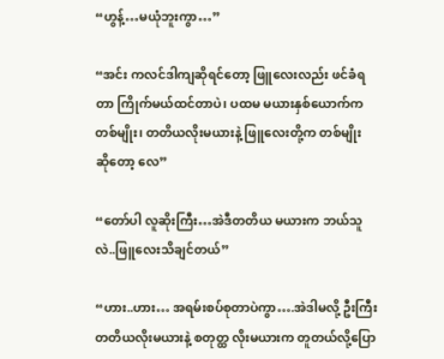“ဟွန့်…မယုံဘူးကွာ…”

“အင်း ကလင်ဒါကျဆိုရင်တော့ ဖြူလေးလည်း ဖင်ခံရတာ ကြိုက်မယ်ထင်တာပဲ၊ ပထမ မယားနှစ်ယောက်က တစ်မျိုး၊ တတိယလိုးမယားနဲ့ ဖြူလေးတို့က တစ်မျိုး ဆိုတော့ လေ”

“တော်ပါ လူဆိုးကြီး…အဲဒီတတိယ မယားက ဘယ်သူလဲ..ဖြူလေးသိချင်တယ်”

“ဟား..ဟား… အရမ်းစပ်စုတာပဲကွာ….အဲဒါမလို့ ဦးကြီး တတိယလိုးမယားနဲ့ စတုတ္ထ လိုးမယားက တူတယ်လို့ပြော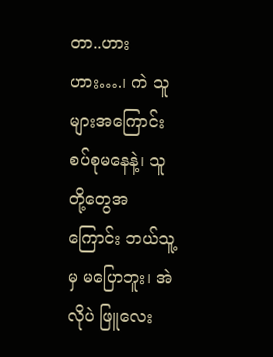တာ..ဟားဟား….၊ ကဲ သူများအကြောင်း စပ်စုမနေနဲ့၊ သူတို့တွေအ ကြောင်း ဘယ်သူ့မှ မပြောဘူး၊ အဲလိုပဲ ဖြူလေး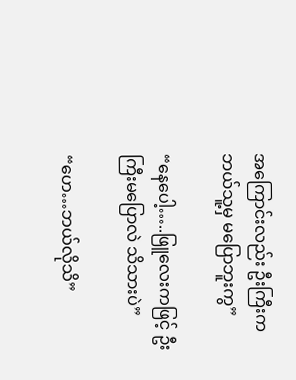အကြောင်းလည်း ဦးကြီးက ဘယ်သူ့မှ မပြောဘူးကွ”

“နေပေါ့…..ဖြူလေးကဖြင့် ဦးကြီးမပြောလဲ သိသားပဲ”

“ဟေ…ဘယ်လိုသိ”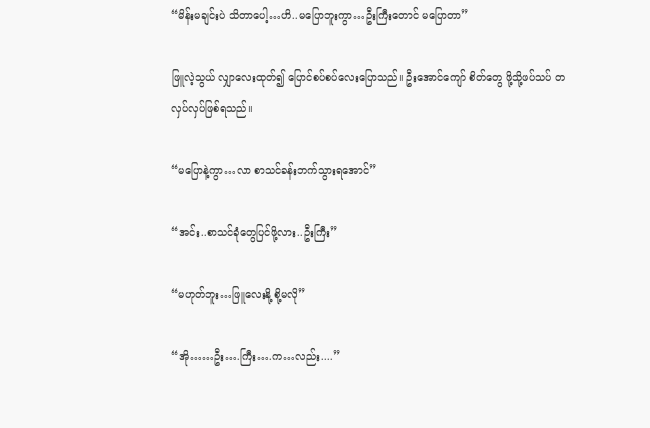“မိန်းမချင်းပဲ သိတာပေါ့…ဟိ..မပြောဘူးကွာ…ဦးကြီးတောင် မပြောတာ”

ဖြူလဲ့သွယ် လျှာလေးထုတ်၍ ပြောင်စပ်စပ်လေးပြောသည်။ ဦးအောင်ကျော် စိတ်တွေ ဖို့သို့ဖပ်သပ် တလှပ်လှပ်ဖြစ်ရသည်။

“မပြောနဲ့ကွာ…လာ စာသင်ခန်းဘက်သွားရအောင်”

“အင်း..စာသင်ခုံတွေပြင်ဖို့လား..ဦးကြီး”

“မဟုတ်ဘူး…ဖြူလေးနို့ စို့မလို”

“အို……ဦး….ကြီး….က…လည်း....”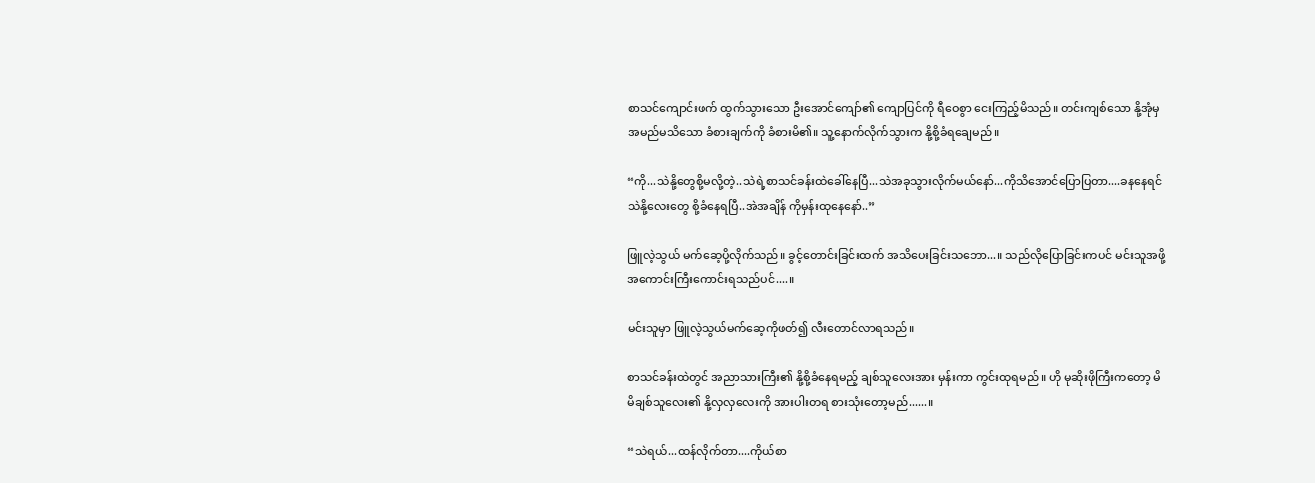စာသင်ကျောင်းဖက် ထွက်သွားသော ဦးအောင်ကျော်၏ ကျောပြင်ကို ရီဝေစွာ ငေးကြည့်မိသည်။ တင်းကျစ်သော နို့အုံမှ အမည်မသိသော ခံစားချက်ကို ခံစားမိ၏။ သူ့နောက်လိုက်သွားက နို့စို့ခံရချေမည်။

“ကို...သဲနို့တွေစို့မလို့တဲ့..သဲရဲ့စာသင်ခန်းထဲခေါ်နေပြီ...သဲအခုသွားလိုက်မယ်နော်...ကိုသိအောင်ပြောပြတာ....ခနနေရင် သဲနို့လေးတွေ စို့ခံနေရပြီ..အဲအချိန် ကိုမှန်းထုနေနော်..”

ဖြူလဲ့သွယ် မက်ဆေ့ပို့လိုက်သည်။ ခွင့်တောင်းခြင်းထက် အသိပေးခြင်းသဘော...။ သည်လိုပြောခြင်းကပင် မင်းသူအဖို့ အကောင်းကြီးကောင်းရသည်ပင်....။

မင်းသူမှာ ဖြူလဲ့သွယ်မက်ဆေ့ကိုဖတ်၍ လီးတောင်လာရသည်။

စာသင်ခန်းထဲတွင် အညာသားကြီး၏ နို့စို့ခံနေရမည့် ချစ်သူလေးအား မှန်းကာ ကွင်းထုရမည်။ ဟို မုဆိုးဖိုကြီးကတော့ မိမိချစ်သူလေး၏ နို့လှလှလေးကို အားပါးတရ စားသုံးတော့မည်......။

“သဲရယ်...ထန်လိုက်တာ....ကိုယ်စာ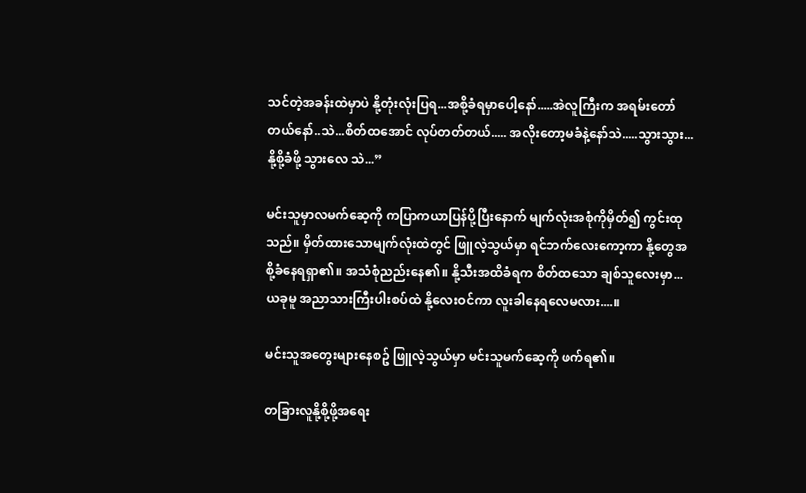သင်တဲ့အခန်းထဲမှာပဲ နို့တုံးလုံးပြရ...အစို့ခံရမှာပေါ့နော်.....အဲလူကြီးက အရမ်းတော်တယ်နော်..သဲ...စိတ်ထအောင် လုပ်တတ်တယ်..... အလိုးတော့မခံနဲ့နော်သဲ.....သွားသွား...နို့စို့ခံဖို့ သွားလေ သဲ...”

မင်းသူမှာလမက်ဆေ့ကို ကပြာကယာပြန်ပို့ပြီးနောက် မျက်လုံးအစုံကိုမှိတ်၍ ကွင်းထုသည်။ မှိတ်ထားသောမျက်လုံးထဲတွင် ဖြူလဲ့သွယ်မှာ ရင်ဘက်လေးကော့ကာ နို့တွေအစို့ခံနေရရှာ၏။ အသံစုံညည်းနေ၏။ နို့သီးအထိခံရက စိတ်ထသော ချစ်သူလေးမှာ... ယခုမူ အညာသားကြီးပါးစပ်ထဲ နို့လေးဝင်ကာ လူးခါနေရလေမလား....။

မင်းသူအတွေးများနေစဥ် ဖြူလဲ့သွယ်မှာ မင်းသူမက်ဆေ့ကို ဖက်ရ၏။

တခြားလူနို့စို့ဖို့အရေး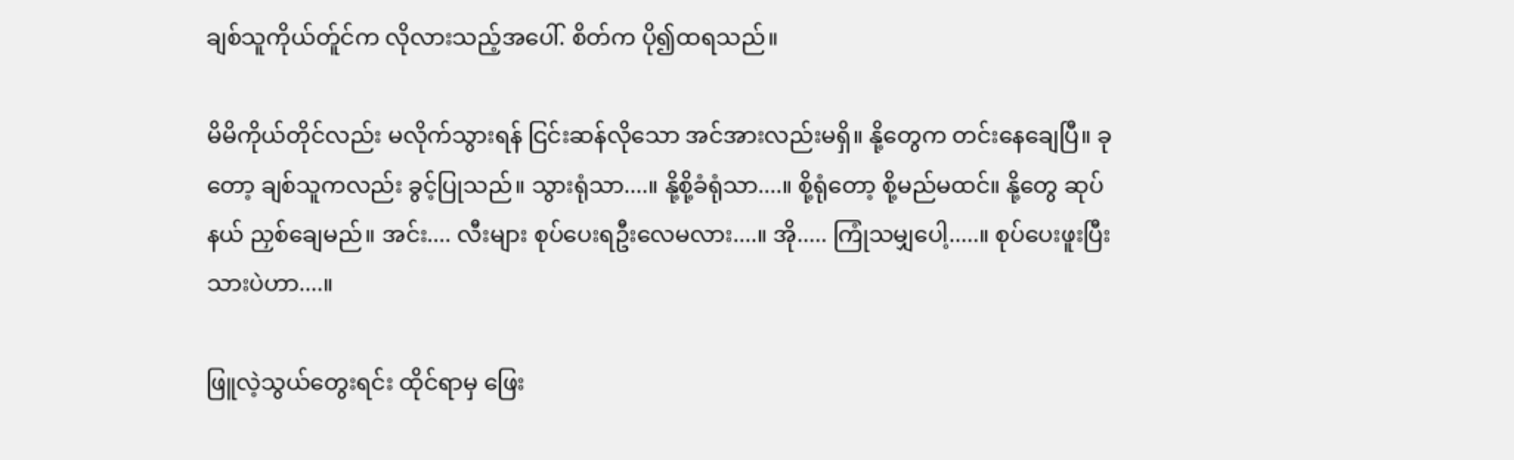ချစ်သူကိုယ်တ်ူင်က လိုလားသည့်အပေါ်. စိတ်က ပို၍ထရသည်။

မိမိကိုယ်တိုင်လည်း မလိုက်သွားရန် ငြင်းဆန်လိုသော အင်အားလည်းမရှိ။ နို့တွေက တင်းနေချေပြီ။ ခုတော့ ချစ်သူကလည်း ခွင့်ပြုသည်။ သွားရုံသာ....။ နို့စို့ခံရုံသာ....။ စို့ရုံတော့ စို့မည်မထင်။ နို့တွေ ဆုပ်နယ် ညှစ်ချေမည်။ အင်း.... လီးများ စုပ်ပေးရဦးလေမလား....။ အို..... ကြုံသမျှပေါ့.....။ စုပ်ပေးဖူးပြီးသားပဲဟာ....။

ဖြူလဲ့သွယ်တွေးရင်း ထိုင်ရာမှ ဖြေး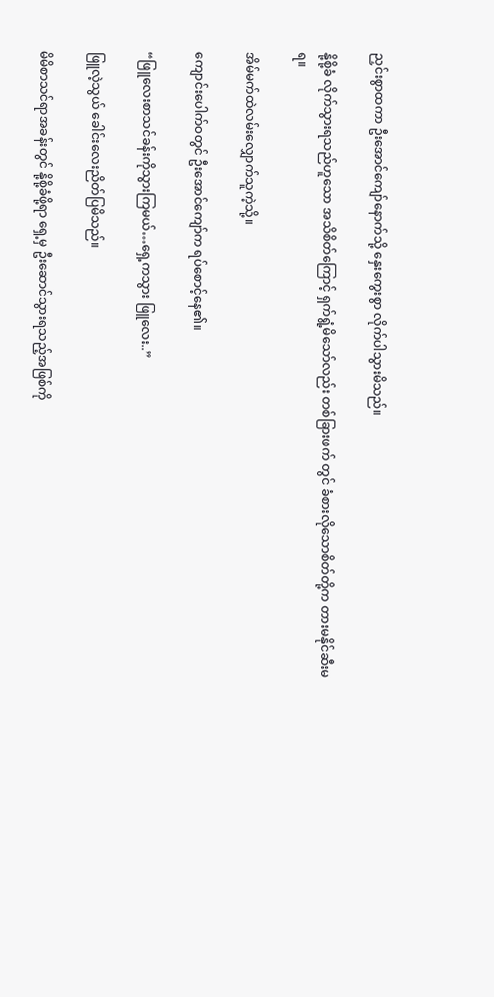ညှင်းစွာထကာ ဦးအောင်ကျော်နောက်သို့ နှေးကွေးစွာ လိုက်ပါသွားမိသည်။

နို့စို့ခံ လိုက်သွားရသည်ဟူသော အသိစိတ်ကြောင့် ရှက်ရွံ့မိသော်လည်း တစ်ခြားဖက် တွင် ခံစားလိုသောစိတ်တို့က တားမနိုင်ဆီးမရ။

အိမ်မက်ထဲလမ်းလျှောက်သူကဲ့သို့။

ကျောင်းပေါက်ဝတွင် ဦးအောင်ကျော်က ရပ်စောင့်နေ၏။

“ဖြူလေးစာသင်ခန်းကိုသွားကြမယ်…ရှေ့ကသွား ဖြူလေး..”

ဖြူလဲ့သွယ် ခေါင်းလေးညိတ်ပြမိသည်။

မိမိစာသင်ရာအခန်းတွင် နို့စို့ခံဖို့ရာ ရှေ့မှ ဦးဆောင်သွားရသည့်အဖြစ်ကို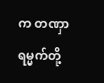က တဏှာရမ္မက်တို့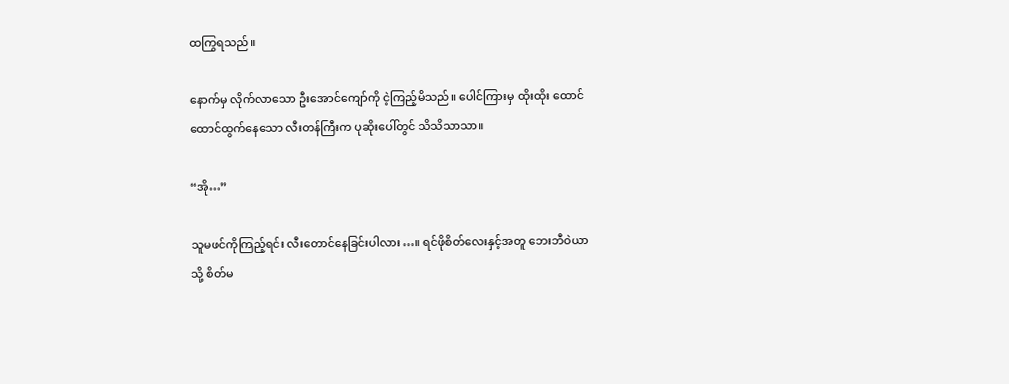ထကြွရသည်။

နောက်မှ လိုက်လာသော ဦးအောင်ကျော်ကို ငဲ့ကြည့်မိသည်။ ပေါင်ကြားမှ ထိုးထိုး ထောင်ထောင်ထွက်နေသော လီးတန်ကြီးက ပုဆိုးပေါ်တွင် သိသိသာသာ။

“အို…”

သူမဖင်ကိုကြည့်ရင်း လီးတောင်နေခြင်းပါလား…။ ရင်ဖိုစိတ်လေးနှင့်အတူ ဘေးဘီဝဲယာ သို့ စိတ်မ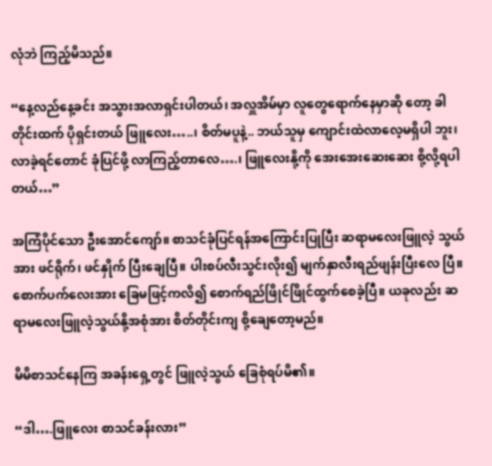လုံဘဲ ကြည့်မိသည်။

“နေ့လည်နေ့ခင်း အသွားအလာရှင်းပါတယ်၊ အလှူအိမ်မှာ လူတွေရောက်နေမှာဆို တော့ ခါတိုင်းထက် ပိုရှင်းတယ် ဖြူလေး…..၊ စိတ်မပူနဲ့.. ဘယ်သူမှ ကျောင်းထဲလာလေ့မရှိပါ ဘူး၊ လာခဲ့ရင်တောင် ခုံပြင်ဖို့ လာကြည့်တာလေ….၊ ဖြူလေးနို့ကို အေးအေးဆေးဆေး စို့လို့ရပါတယ်…”

အကြံပိုင်သော ဦးအောင်ကျော်။ စာသင်ခုံပြင်ရန်အကြောင်းပြုပြီး ဆရာမလေးဖြူလဲ့ သွယ်အား ဖင်ရိုက်၊ ဖင်နှိုက် ပြီးချေပြီ။ ပါးစပ်လီးသွင်းလိုး၍ မျက်နှာလီးရည်ဖျန်းပြီးလေ ပြီ။ စောက်ပက်လေးအား ခြေမဖြင့်ကလိ၍ စောက်ရည်ဖြိုင်ဖြိုင်ထွက်စေခဲ့ပြီ။ ယခုလည်း ဆရာမလေးဖြူလဲ့သွယ်နို့အစုံအား စိတ်တိုင်းကျ စို့ချေတော့မည်။

မိမိစာသင်နေကြ အခန်းရှေ့တွင် ဖြူလဲ့သွယ် ခြေစုံရပ်မိ၏။

“ဒါ….ဖြူလေး စာသင်ခန်းလား”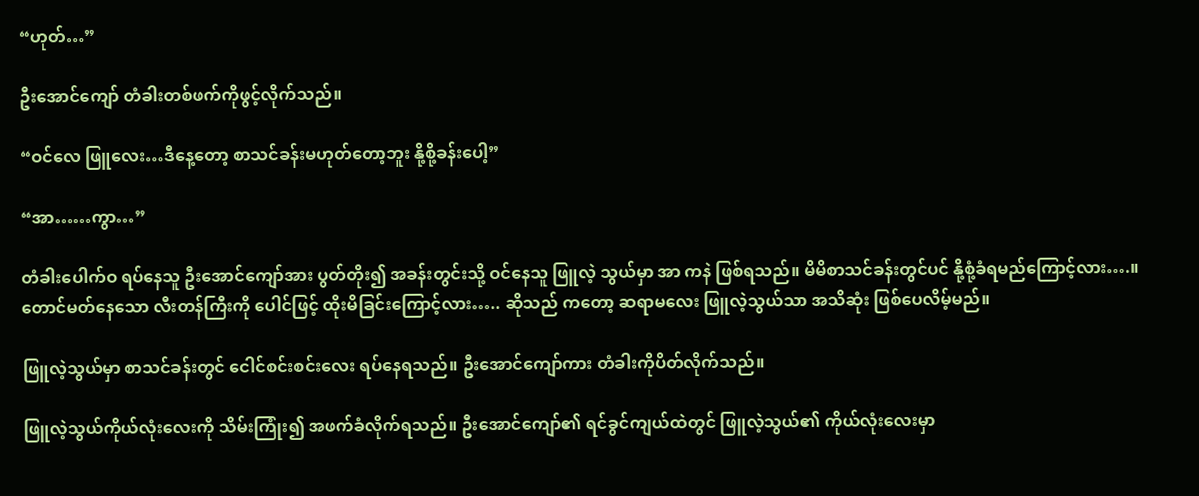“ဟုတ်…”

ဦးအောင်ကျော် တံခါးတစ်ဖက်ကိုဖွင့်လိုက်သည်။

“ဝင်လေ ဖြူလေး…ဒီနေ့တော့ စာသင်ခန်းမဟုတ်တော့ဘူး နို့စို့ခန်းပေါ့”

“အာ……ကွာ…”

တံခါးပေါက်ဝ ရပ်နေသူ ဦးအောင်ကျော်အား ပွတ်တိုး၍ အခန်းတွင်းသို့ ဝင်နေသူ ဖြူလဲ့ သွယ်မှာ အာ ကနဲ ဖြစ်ရသည်။ မိမိစာသင်ခန်းတွင်ပင် နို့စုံ့ခံရမည်ကြောင့်လား….။ တောင်မတ်နေသော လီးတန်ကြီးကို ပေါင်ဖြင့် ထိုးမိခြင်းကြောင့်လား….. ဆိုသည် ကတော့ ဆရာမလေး ဖြူလဲ့သွယ်သာ အသိဆုံး ဖြစ်ပေလိမ့်မည်။

ဖြူလဲ့သွယ်မှာ စာသင်ခန်းတွင် ငေါင်စင်းစင်းလေး ရပ်နေရသည်။ ဦးအောင်ကျော်ကား တံခါးကိုပိတ်လိုက်သည်။

ဖြူလဲ့သွယ်ကိုယ်လုံးလေးကို သိမ်းကြုံး၍ အဖက်ခံလိုက်ရသည်။ ဦးအောင်ကျော်၏ ရင်ခွင်ကျယ်ထဲတွင် ဖြူလဲ့သွယ်၏ ကိုယ်လုံးလေးမှာ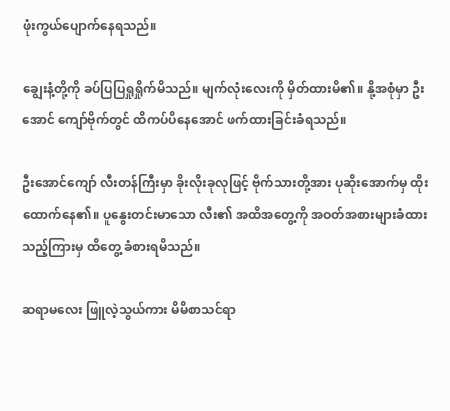ဖုံးကွယ်ပျောက်နေရသည်။

ချွေးနံ့တို့ကို ခပ်ပြပြရှုရှိုက်မိသည်။ မျက်လုံးလေးကို မှိတ်ထားမိ၏။ နို့အစုံမှာ ဦးအောင် ကျော်ဗိုက်တွင် ထိကပ်ပိနေအောင် ဖက်ထားခြင်းခံရသည်။

ဦးအောင်ကျော် လီးတန်ကြီးမှာ ခိုးလိုးခုလုဖြင့် ဗိုက်သားတို့အား ပုဆိုးအောက်မှ ထိုးထောက်နေ၏။ ပူနွေးတင်းမာသော လီး၏ အထိအတွေ့ကို အဝတ်အစားများခံထား သည့်ကြားမှ ထိတွေ့ ခံစားရမိသည်။

ဆရာမလေး ဖြူလဲ့သွယ်ကား မိမိစာသင်ရာ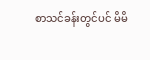စာသင်ခန်းတွင်ပင် မိမိ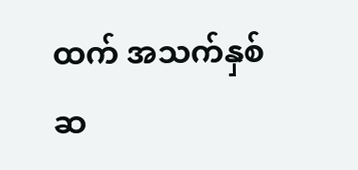ထက် အသက်နှစ်ဆ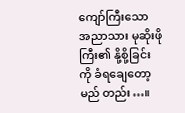ကျော်ကြီးသော အညာသား မုဆိုးဖိုကြီး၏ နို့စို့ခြင်းကို ခံရချေတော့မည် တည်း…။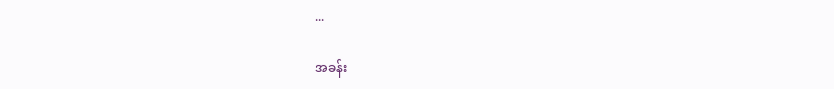...

အခန်း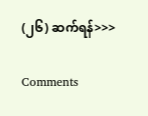(၂၆) ဆက်ရန်>>>

Comments